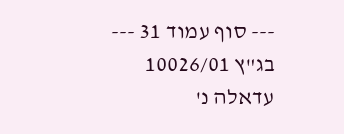--- סוף עמוד 31 ---
בג"ץ 10026/01 עדאלה נ'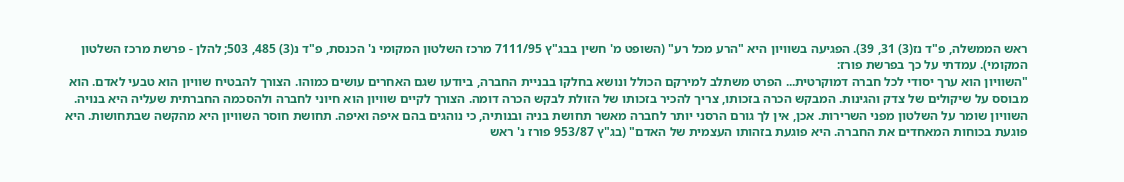ראש הממשלה, פ"ד נז(3) 31, 39). הפגיעה בשוויון היא "הרע מכל רע" (השופט מ' חשין בבג"ץ 7111/95 מרכז השלטון המקומי נ' הכנסת, פ"ד נ(3) 485, 503; להלן - פרשת מרכז השלטון המקומי). עמדתי על כך בפרשת פורז:
"השוויון הוא ערך יסודי לכל חברה דמוקרטית... הפרט משתלב למירקם הכולל ונושא בחלקו בבניית החברה, ביודעו שגם האחרים עושים כמוהו. הצורך להבטיח שוויון הוא טבעי לאדם. הוא מבוסס על שיקולים של צדק והגינות. המבקש הכרה בזכותו, צריך להכיר בזכותו של הזולת לבקש הכרה דומה. הצורך לקיים שוויון הוא חיוני לחברה ולהסכמה החברתית שעליה היא בנויה. השוויון שומר על השלטון מפני השרירות. אכן, אין לך גורם הרסני יותר לחברה מאשר תחושת בניה ובנותיה, כי נוהגים בהם איפה ואיפה. תחושת חוסר השוויון היא מהקשה שבתחושות. היא פוגעת בכוחות המאחדים את החברה. היא פוגעת בזהותו העצמית של האדם" (בג"ץ 953/87 פורז נ' ראש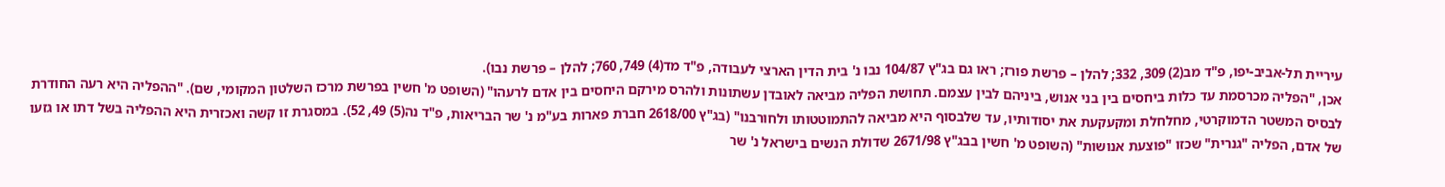עיריית תל-אביב-יפו, פ"ד מב(2) 309, 332; להלן – פרשת פורז; ראו גם בג"ץ 104/87 נבו נ' בית הדין הארצי לעבודה, פ"ד מד(4) 749, 760; להלן – פרשת נבו).
אכן, "הפליה מכרסמת עד כלות ביחסים בין בני אנוש, ביניהם לבין עצמם. תחושת הפליה מביאה לאובדן עשתונות ולהרס מירקם היחסים בין אדם לרעהו" (השופט מ' חשין בפרשת מרכז השלטון המקומי, שם). "ההפליה היא רעה החודרת לבסיס המשטר הדמוקרטי, מחלחלת ומקעקעת את יסודותיו, עד שלבסוף היא מביאה להתמוטטותו ולחורבנו" (בג"ץ 2618/00 חברת פארות בע"מ נ' שר הבריאות, פ"ד נה(5) 49, 52). במסגרת זו קשה ואכזרית היא ההפליה בשל דתו או גזעו של אדם, הפליה "גנרית" שכזו "פוצעת אנושות" (השופט מ' חשין בבג"ץ 2671/98 שדולת הנשים בישראל נ' שר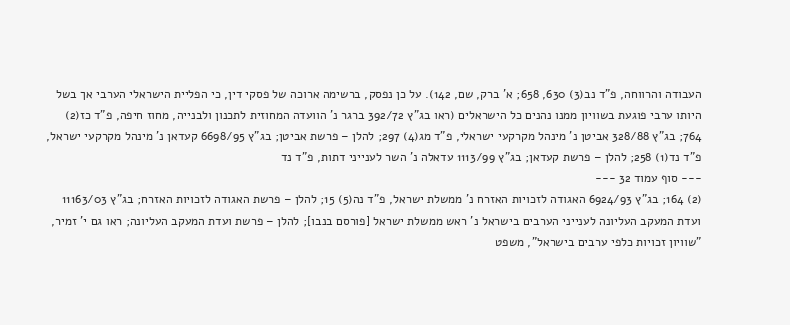העבודה והרווחה, פ"ד נב(3) 630, 658; א' ברק, שם, 142). על כן נפסק, ברשימה ארוכה של פסקי דין, כי הפליית הישראלי הערבי אך בשל היותו ערבי פוגעת בשוויון ממנו נהנים כל הישראלים (ראו בג"ץ 392/72 ברגר נ' הוועדה המחוזית לתכנון ולבנייה, מחוז חיפה, פ"ד כז(2) 764; בג"ץ 328/88 אביטן נ' מינהל מקרקעי ישראלי, פ"ד מג(4) 297; להלן – פרשת אביטן; בג"ץ 6698/95 קעדאן נ' מינהל מקרקעי ישראל, פ"ד נד(1) 258; להלן – פרשת קעדאן; בג"ץ 1113/99 עדאלה נ' השר לענייני דתות, פ"ד נד
--- סוף עמוד 32 ---
(2) 164; בג"ץ 6924/93 האגודה לזכויות האזרח נ' ממשלת ישראל, פ"ד נה(5) 15; להלן – פרשת האגודה לזכויות האזרח; בג"ץ 11163/03 ועדת המעקב העליונה לענייני הערבים בישראל נ' ראש ממשלת ישראל [פורסם בנבו]; להלן – פרשת ועדת המעקב העליונה; ראו גם י' זמיר, "שוויון זכויות כלפי ערבים בישראל", משפט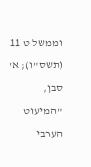וממשל ט 11 (תשס"ו); א' סבן, "המיעוט הערבי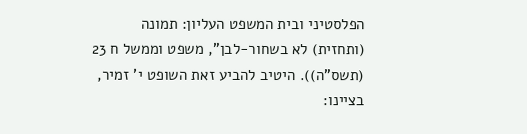הפלסטיני ובית המשפט העליון: תמונה (ותחזית) לא בשחור-לבן", משפט וממשל ח 23 (תשס"ה)). היטיב להביע זאת השופט י' זמיר, בציינו: